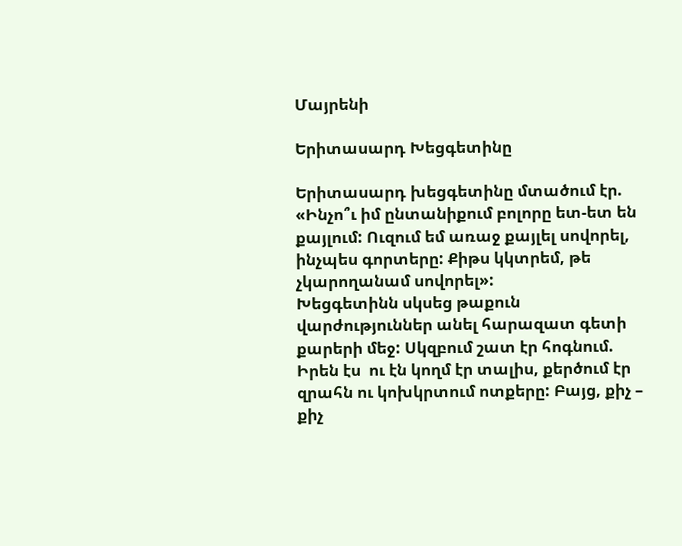Մայրենի

Երիտասարդ Խեցգետինը

Երիտասարդ խեցգետինը մտածում էր. «Ինչո՞ւ իմ ընտանիքում բոլորը ետ-ետ են քայլում: Ուզում եմ առաջ քայլել սովորել, ինչպես գորտերը: Քիթս կկտրեմ, թե չկարողանամ սովորել»:
Խեցգետինն սկսեց թաքուն վարժություններ անել հարազատ գետի քարերի մեջ: Սկզբում շատ էր հոգնում.  Իրեն էս  ու էն կողմ էր տալիս, քերծում էր զրահն ու կոխկրտում ոտքերը: Բայց, քիչ – քիչ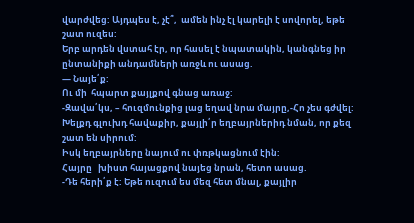վարժվեց: Այդպես է, չէ՞,  ամեն ինչ էլ կարելի է սովորել, եթե շատ ուզես:
Երբ արդեն վստահ էր, որ հասել է նպատակին, կանգնեց իր ընտանիքի անդամների առջև ու ասաց.
— Նայե՛ք:
Ու մի  հպարտ քայլքով գնաց առաջ:
-Զավա՛կս, – հուզմունքից լաց եղավ նրա մայրը,-Հո չես գժվել: Խելքդ գլուխդ հավաքիր, քայլի՛ր եղբայրներիդ նման, որ քեզ շատ են սիրում:
Իսկ եղբայրները նայում ու փռթկացնում էին:
Հայրը   խիստ հայացքով նայեց նրան, հետո ասաց.
-Դե հերի՛ք է: Եթե ուզում ես մեզ հետ մնալ, քայլիր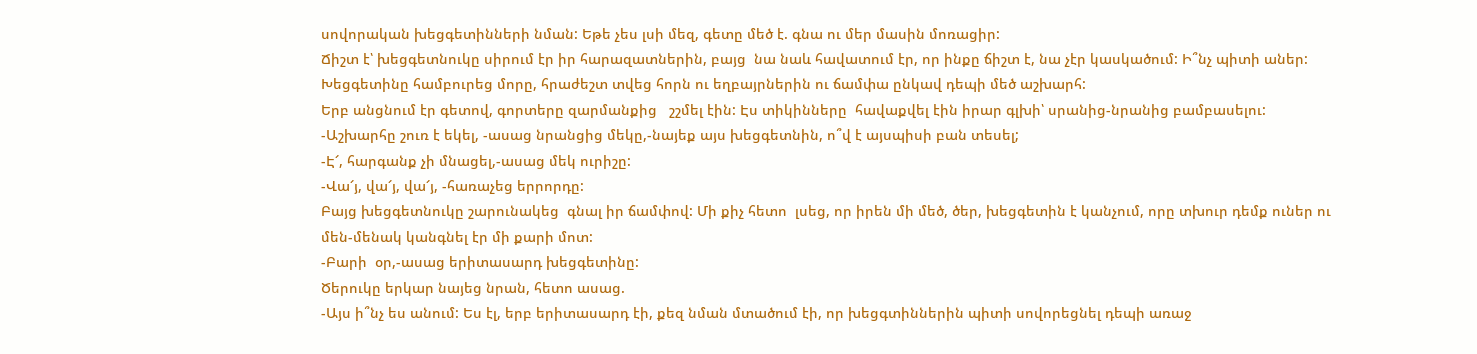սովորական խեցգետինների նման: Եթե չես լսի մեզ, գետը մեծ է. գնա ու մեր մասին մոռացիր:
Ճիշտ է՝ խեցգետնուկը սիրում էր իր հարազատներին, բայց  նա նաև հավատում էր, որ ինքը ճիշտ է, նա չէր կասկածում: Ի՞նչ պիտի աներ: Խեցգետինը համբուրեց մորը, հրաժեշտ տվեց հորն ու եղբայրներին ու ճամփա ընկավ դեպի մեծ աշխարհ:
Երբ անցնում էր գետով, գորտերը զարմանքից   շշմել էին: Էս տիկինները  հավաքվել էին իրար գլխի՝ սրանից-նրանից բամբասելու:
-Աշխարհը շուռ է եկել, -ասաց նրանցից մեկը,-նայեք այս խեցգետնին, ո՞վ է այսպիսի բան տեսել;
-Է՜, հարգանք չի մնացել,-ասաց մեկ ուրիշը:
-Վա՜յ, վա՜յ, վա՜յ, -հառաչեց երրորդը:
Բայց խեցգետնուկը շարունակեց  գնալ իր ճամփով: Մի քիչ հետո  լսեց, որ իրեն մի մեծ, ծեր, խեցգետին է կանչում, որը տխուր դեմք ուներ ու մեն-մենակ կանգնել էր մի քարի մոտ:
-Բարի  օր,-ասաց երիտասարդ խեցգետինը:
Ծերուկը երկար նայեց նրան, հետո ասաց.
-Այս ի՞նչ ես անում: Ես էլ, երբ երիտասարդ էի, քեզ նման մտածում էի, որ խեցգտիններին պիտի սովորեցնել դեպի առաջ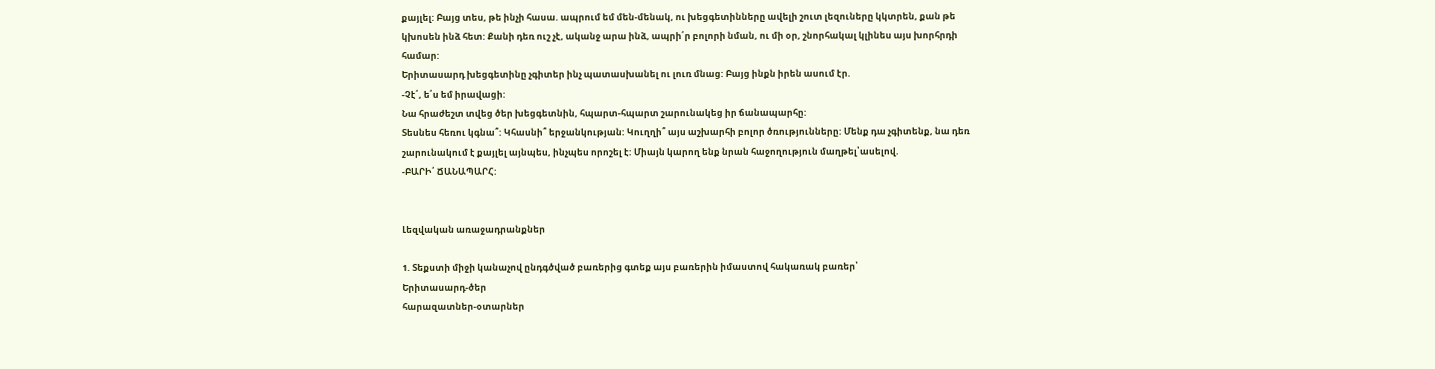քայլել: Բայց տես, թե ինչի հասա. ապրում եմ մեն-մենակ, ու խեցգետինները ավելի շուտ լեզուները կկտրեն, քան թե կխոսեն ինձ հետ: Քանի դեռ ուշ չէ, ականջ արա ինձ, ապրի՛ր բոլորի նման, ու մի օր, շնորհակալ կլինես այս խորհրդի համար:
Երիտասարդ խեցգետինը չգիտեր ինչ պատասխանել ու լուռ մնաց: Բայց ինքն իրեն ասում էր.
-Չէ՛, ե՛ս եմ իրավացի:
Նա հրաժեշտ տվեց ծեր խեցգետնին, հպարտ-հպարտ շարունակեց իր ճանապարհը:
Տեսնես հեռու կգնա՞: Կհասնի՞ երջանկության: Կուղղի՞ այս աշխարհի բոլոր ծռությունները: Մենք դա չգիտենք, նա դեռ շարունակում է քայլել այնպես, ինչպես որոշել է: Միայն կարող ենք նրան հաջողություն մաղթել՝ասելով.
-ԲԱՐԻ՛ ՃԱՆԱՊԱՐՀ:


Լեզվական առաջադրանքներ

1. Տեքստի միջի կանաչով ընդգծված բառերից գտեք այս բառերին իմաստով հակառակ բառեր՝
Երիտասարդ-ծեր
հարազատներ-օտարներ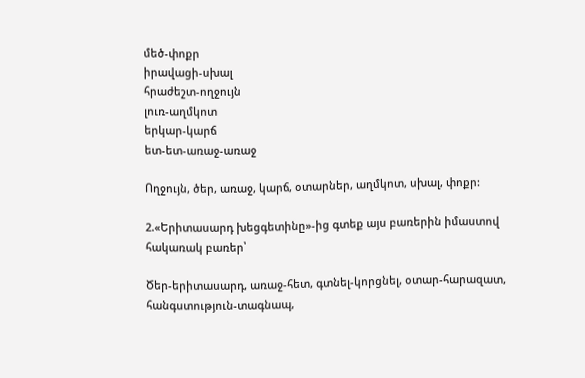մեծ-փոքր
իրավացի-սխալ
հրաժեշտ-ողջույն
լուռ-աղմկոտ
երկար-կարճ
ետ-ետ-առաջ-առաջ

Ողջույն, ծեր, առաջ, կարճ, օտարներ, աղմկոտ, սխալ, փոքր:

2.«Երիտասարդ խեցգետինը»-ից գտեք այս բառերին իմաստով հակառակ բառեր՝

Ծեր-երիտասարդ, առաջ-հետ, գտնել-կորցնել, օտար-հարազատ, հանգստություն-տագնապ,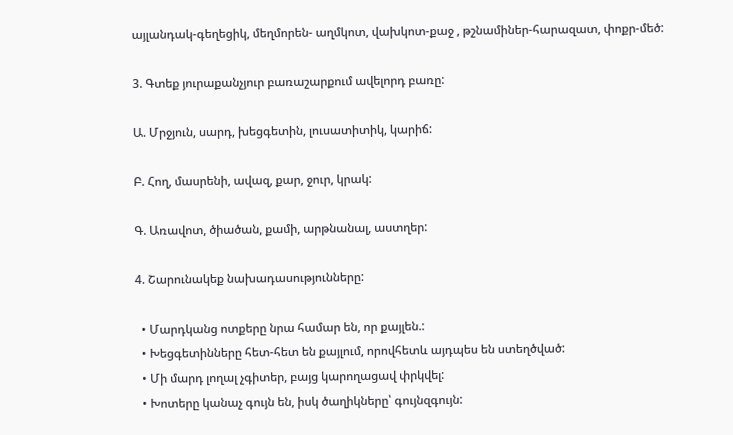այլանդակ-գեղեցիկ, մեղմորեն- աղմկոտ, վախկոտ-քաջ , թշնամիներ-հարազատ, փոքր-մեծ:

3. Գտեք յուրաքանչյուր բառաշարքում ավելորդ բառը:

Ա. Մրջյուն, սարդ, խեցգետին, լուսատիտիկ, կարիճ:

Բ. Հող, մասրենի, ավազ, քար, ջուր, կրակ:

Գ. Առավոտ, ծիածան, քամի, արթնանալ, աստղեր:

4. Շարունակեք նախադասությունները:

  • Մարդկանց ոտքերը նրա համար են, որ քայլեն.:
  • Խեցգետինները հետ-հետ են քայլում, որովհետև այդպես են ստեղծված:
  • Մի մարդ լողալ չգիտեր, բայց կարողացավ փրկվել:
  • Խոտերը կանաչ գույն են, իսկ ծաղիկները՝ գույնզգույն: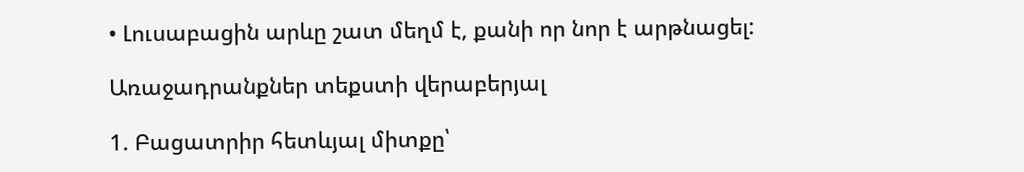• Լուսաբացին արևը շատ մեղմ է, քանի որ նոր է արթնացել:

Առաջադրանքներ տեքստի վերաբերյալ

1. Բացատրիր հետևյալ միտքը՝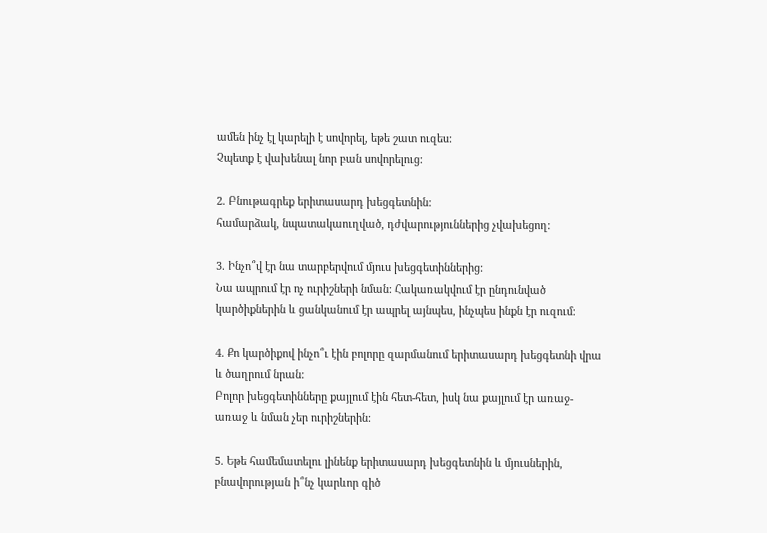ամեն ինչ էլ կարելի է սովորել, եթե շատ ուզես:
Չպետք է վախենալ նոր բան սովորելուց:

2. Բնութագրեք երիտասարդ խեցգետնին:
համարձակ, նպատակաուղված, դժվարություններից չվախեցող:

3. Ինչո՞վ էր նա տարբերվում մյուս խեցգետիններից:
Նա ապրում էր ոչ ուրիշների նման: Հակառակվում էր ընդունված կարծիքներին և ցանկանում էր ապրել այնպես, ինչպես ինքն էր ուզում։

4. Քո կարծիքով ինչո՞ւ էին բոլորը զարմանում երիտասարդ խեցգետնի վրա և ծաղրում նրան:
Բոլոր խեցգետինները քայլում էին հետ-հետ, իսկ նա քայլում էր առաջ-առաջ և նման չեր ուրիշներին:

5. Եթե համեմատելու լինենք երիտասարդ խեցգետնին և մյուսներին, բնավորության ի՞նչ կարևոր գիծ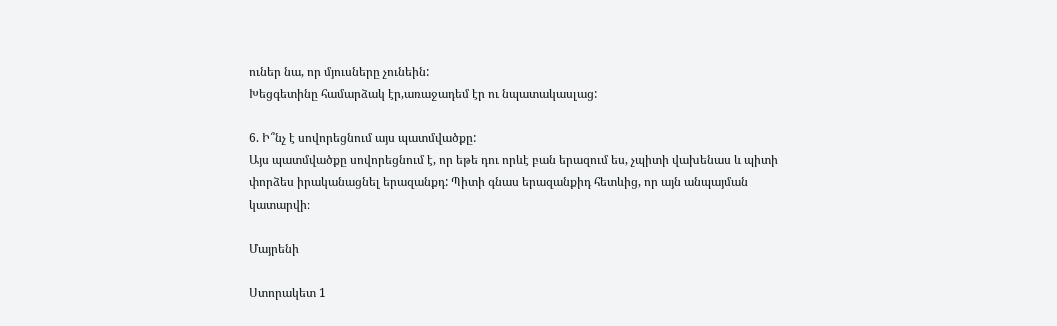ուներ նա, որ մյուսները չունեին:
Խեցգետինը համարձակ էր,առաջադեմ էր ու նպատակասլաց:

6. Ի՞նչ է սովորեցնում այս պատմվածքը:
Այս պատմվածքը սովորեցնում է, որ եթե դու որևէ բան երազում ես, չպիտի վախենաս և պիտի փորձես իրականացնել երազանքդ: Պիտի գնաս երազանքիդ հետևից, որ այն անպայման կատարվի։

Մայրենի

Ստորակետ 1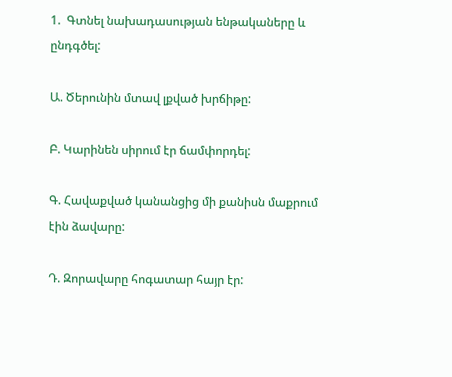1.  Գտնել նախադասության ենթակաները և ընդգծել:

Ա. Ծերունին մտավ լքված խրճիթը:

Բ. Կարինեն սիրում էր ճամփորդել:

Գ. Հավաքված կանանցից մի քանիսն մաքրում էին ձավարը:

Դ. Զորավարը հոգատար հայր էր: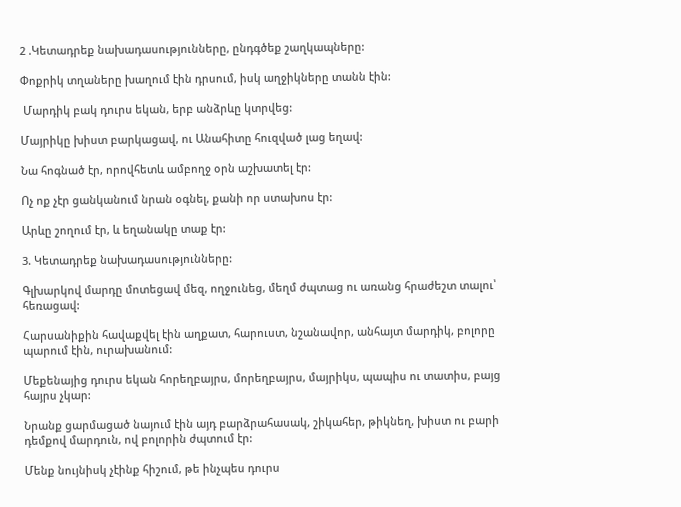2 .Կետադրեք նախադասությունները, ընդգծեք շաղկապները:

Փոքրիկ տղաները խաղում էին դրսում, իսկ աղջիկները տանն էին:

 Մարդիկ բակ դուրս եկան, երբ անձրևը կտրվեց:

Մայրիկը խիստ բարկացավ, ու Անահիտը հուզված լաց եղավ:

Նա հոգնած էր, որովհետև ամբողջ օրն աշխատել էր:

Ոչ ոք չէր ցանկանում նրան օգնել, քանի որ ստախոս էր:

Արևը շողում էր, և եղանակը տաք էր:

3. Կետադրեք նախադասությունները:

Գլխարկով մարդը մոտեցավ մեզ, ողջունեց, մեղմ ժպտաց ու առանց հրաժեշտ տալու՝ հեռացավ:

Հարսանիքին հավաքվել էին աղքատ, հարուստ, նշանավոր, անհայտ մարդիկ, բոլորը պարում էին, ուրախանում:

Մեքենայից դուրս եկան հորեղբայրս, մորեղբայրս, մայրիկս, պապիս ու տատիս, բայց հայրս չկար:

Նրանք ցարմացած նայում էին այդ բարձրահասակ, շիկահեր, թիկնեղ, խիստ ու բարի դեմքով մարդուն, ով բոլորին ժպտում էր:

Մենք նույնիսկ չէինք հիշում, թե ինչպես դուրս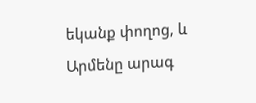եկանք փողոց, և Արմենը արագ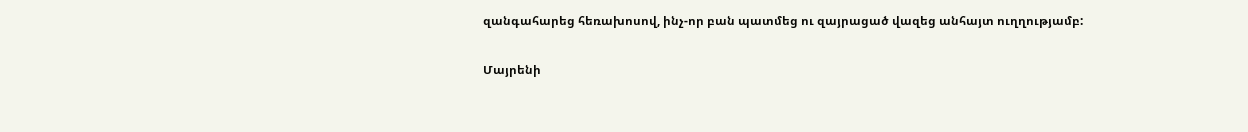զանգահարեց հեռախոսով, ինչ-որ բան պատմեց ու զայրացած վազեց անհայտ ուղղությամբ:

Մայրենի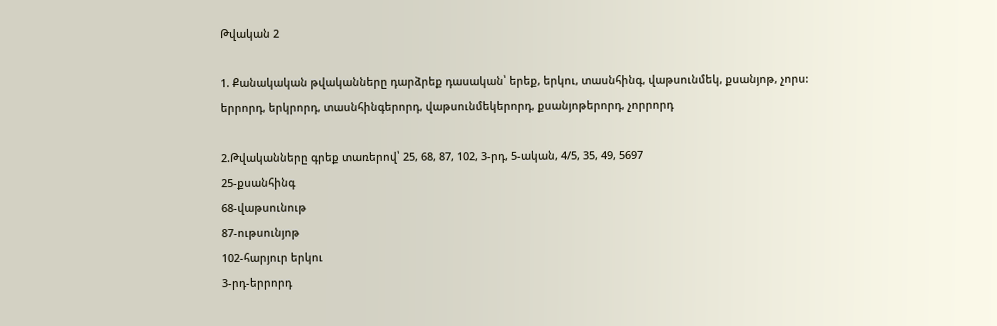Թվական 2

1. Քանակական թվականները դարձրեք դասական՝ երեք, երկու, տասնհինգ, վաթսունմեկ, քսանյոթ, չորս:
երրորդ, երկրորդ, տասնհինգերորդ, վաթսունմեկերորդ, քսանյոթերորդ, չորրորդ

2.Թվականները գրեք տառերով՝ 25, 68, 87, 102, 3-րդ, 5-ական, 4/5, 35, 49, 5697
25-քսանհինգ
68-վաթսունութ
87-ութսունյոթ
102-հարյուր երկու
3-րդ-երրորդ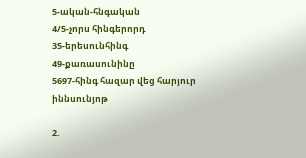5-ական-հնգական
4/5-չորս հինգերորդ
35-երեսունհինգ
49-քառասունինը
5697-հինգ հազար վեց հարյուր իննսունյոթ

2.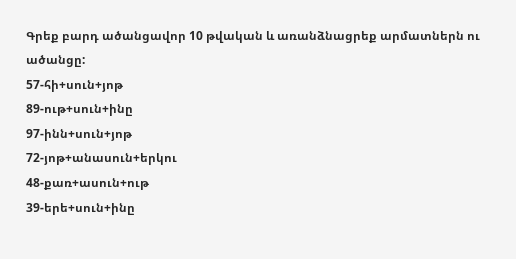Գրեք բարդ ածանցավոր 10 թվական և առանձնացրեք արմատներն ու ածանցը:
57-հի+սուն+յոթ
89-ութ+սուն+ինը
97-ինն+սուն+յոթ
72-յոթ+անասուն+երկու
48-քառ+ասուն+ութ
39-երե+սուն+ինը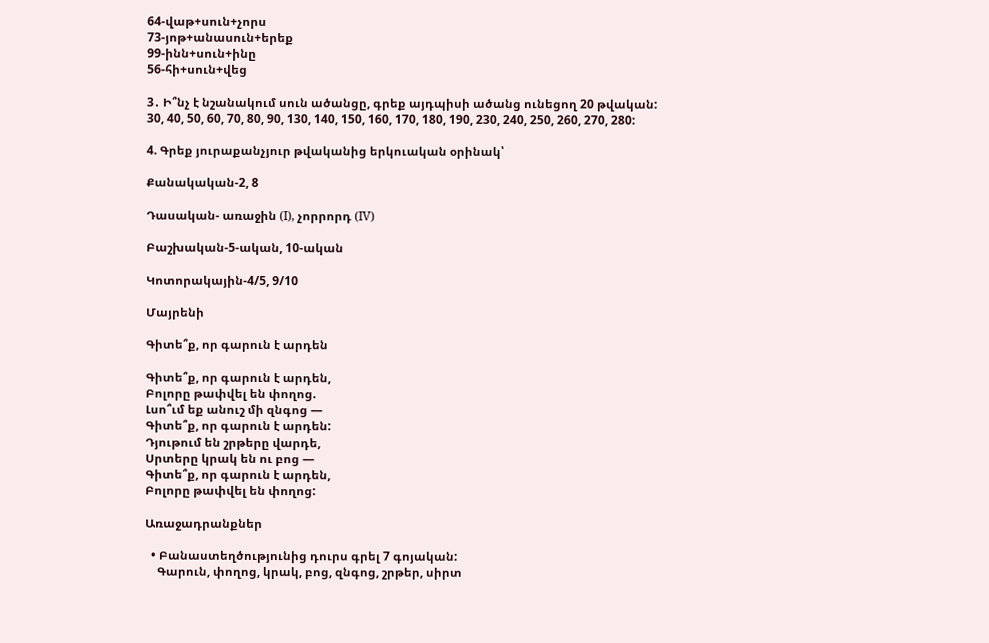64-վաթ+սուն+չորս
73-յոթ+անասուն+երեք
99-ինն+սուն+ինը
56-հի+սուն+վեց

3․ Ի՞նչ է նշանակում սուն ածանցը, գրեք այդպիսի ածանց ունեցող 20 թվական:
30, 40, 50, 60, 70, 80, 90, 130, 140, 150, 160, 170, 180, 190, 230, 240, 250, 260, 270, 280:

4. Գրեք յուրաքանչյուր թվականից երկուական օրինակ՝

Քանակական-2, 8

Դասական- առաջին (I), չորրորդ (IV)

Բաշխական-5-ական, 10-ական

Կոտորակային-4/5, 9/10

Մայրենի

Գիտե՞ք, որ գարուն է արդեն

Գիտե՞ք, որ գարուն է արդեն,
Բոլորը թափվել են փողոց.
Լսո՞ւմ եք անուշ մի զնգոց —
Գիտե՞ք, որ գարուն է արդեն:
Դյութում են շրթերը վարդե,
Սրտերը կրակ են ու բոց —
Գիտե՞ք, որ գարուն է արդեն,
Բոլորը թափվել են փողոց:

Առաջադրանքներ

  • Բանաստեղծությունից դուրս գրել 7 գոյական:
    Գարուն, փողոց, կրակ, բոց, զնգոց, շրթեր, սիրտ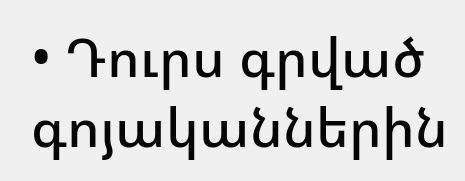• Դուրս գրված գոյականներին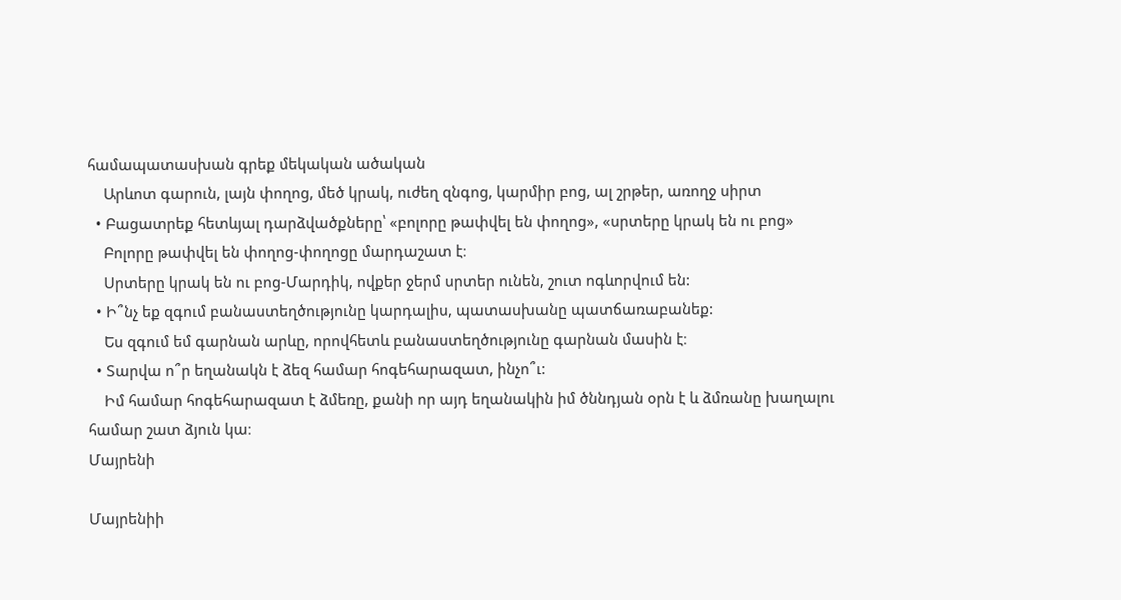համապատասխան գրեք մեկական ածական
    Արևոտ գարուն, լայն փողոց, մեծ կրակ, ուժեղ զնգոց, կարմիր բոց, ալ շրթեր, առողջ սիրտ
  • Բացատրեք հետևյալ դարձվածքները՝ «բոլորը թափվել են փողոց», «սրտերը կրակ են ու բոց»
    Բոլորը թափվել են փողոց-փողոցը մարդաշատ է։
    Սրտերը կրակ են ու բոց-Մարդիկ, ովքեր ջերմ սրտեր ունեն, շուտ ոգևորվում են:
  • Ի՞նչ եք զգում բանաստեղծությունը կարդալիս, պատասխանը պատճառաբանեք:
    Ես զգում եմ գարնան արևը, որովհետև բանաստեղծությունը գարնան մասին է։
  • Տարվա ո՞ր եղանակն է ձեզ համար հոգեհարազատ, ինչո՞ւ:
    Իմ համար հոգեհարազատ է ձմեռը, քանի որ այդ եղանակին իմ ծննդյան օրն է և ձմռանը խաղալու համար շատ ձյուն կա։
Մայրենի

Մայրենիի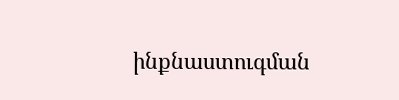ինքնաստուգման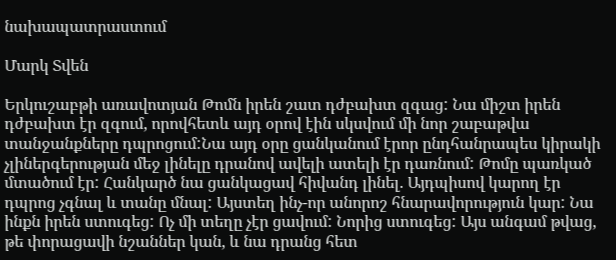նախապատրաստում

Մարկ Տվեն

Երկուշաբթի առավոտյան Թոմն իրեն շատ դժբախտ զգաց: Նա միշտ իրեն դժբախտ էր զգում, որովհետև այդ օրով էին սկսվում մի նոր շաբաթվա տանջանքները դպրոցում:Նա այդ օրը ցանկանում էրոր ընդհանրապես կիրակի չլիներգերության մեջ լինելը դրանով ավելի ատելի էր դառնում: Թոմը պառկած մտածում էր: Հանկարծ նա ցանկացավ հիվանդ լինել. Այդպիսով կարող էր դպրոց չգնալ և տանը մնալ: Այստեղ ինչ-որ անորոշ հնարավորություն կար: Նա ինքն իրեն ստուգեց: Ոչ մի տեղը չէր ցավում: Նորից ստուգեց: Այս անգամ թվաց, թե փորացավի նշաններ կան, և նա դրանց հետ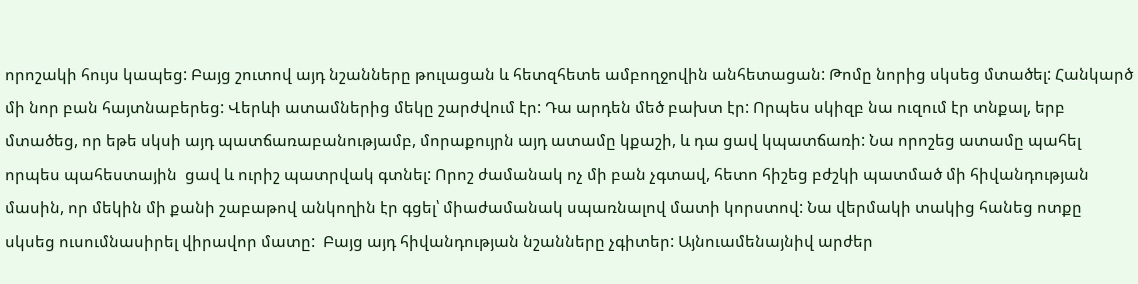որոշակի հույս կապեց: Բայց շուտով այդ նշանները թուլացան և հետզհետե ամբողջովին անհետացան: Թոմը նորից սկսեց մտածել: Հանկարծ մի նոր բան հայտնաբերեց: Վերևի ատամներից մեկը շարժվում էր: Դա արդեն մեծ բախտ էր: Որպես սկիզբ նա ուզում էր տնքալ, երբ մտածեց, որ եթե սկսի այդ պատճառաբանությամբ, մորաքույրն այդ ատամը կքաշի, և դա ցավ կպատճառի: Նա որոշեց ատամը պահել որպես պահեստային  ցավ և ուրիշ պատրվակ գտնել: Որոշ ժամանակ ոչ մի բան չգտավ, հետո հիշեց բժշկի պատմած մի հիվանդության մասին, որ մեկին մի քանի շաբաթով անկողին էր գցել՝ միաժամանակ սպառնալով մատի կորստով: Նա վերմակի տակից հանեց ոտքը սկսեց ուսումնասիրել վիրավոր մատը:  Բայց այդ հիվանդության նշանները չգիտեր: Այնուամենայնիվ արժեր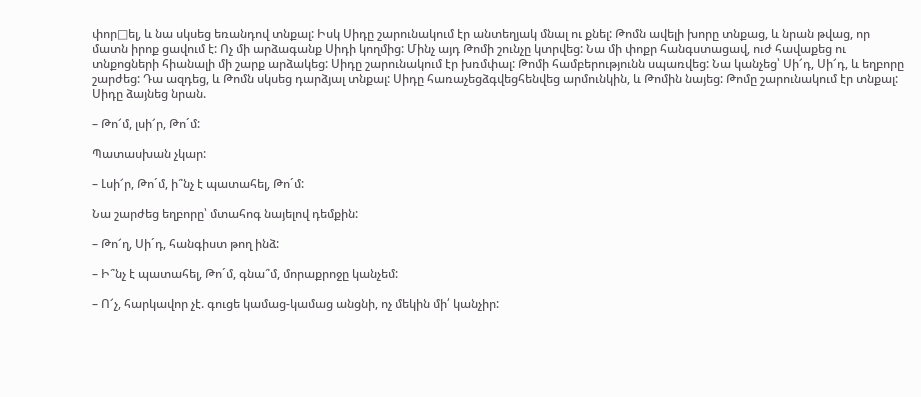փոր□ել, և նա սկսեց եռանդով տնքալ: Իսկ Սիդը շարունակում էր անտեղյակ մնալ ու քնել: Թոմն ավելի խորը տնքաց, և նրան թվաց, որ մատն իրոք ցավում է: Ոչ մի արձագանք Սիդի կողմից: Մինչ այդ Թոմի շունչը կտրվեց: Նա մի փոքր հանգստացավ, ուժ հավաքեց ու տնքոցների հիանալի մի շարք արձակեց: Սիդը շարունակում էր խռմփալ: Թոմի համբերությունն սպառվեց: Նա կանչեց՝ Սի՜դ, Սի՜դ, և եղբորը շարժեց: Դա ազդեց, և Թոմն սկսեց դարձյալ տնքալ: Սիդը հառաչեցձգվեցհենվեց արմունկին, և Թոմին նայեց: Թոմը շարունակում էր տնքալ: Սիդը ձայնեց նրան.

– Թո՜մ, լսի՜ր, Թո´մ:

Պատասխան չկար:

– Լսի՜ր, Թո´մ, ի՞նչ է պատահել, Թո´մ:

Նա շարժեց եղբորը՝ մտահոգ նայելով դեմքին:

– Թո՜ղ, Սի´դ, հանգիստ թող ինձ:

– Ի՞նչ է պատահել, Թո´մ, գնա՞մ, մորաքրոջը կանչեմ:

– Ո՜չ, հարկավոր չէ. գուցե կամաց-կամաց անցնի, ոչ մեկին մի՛ կանչիր: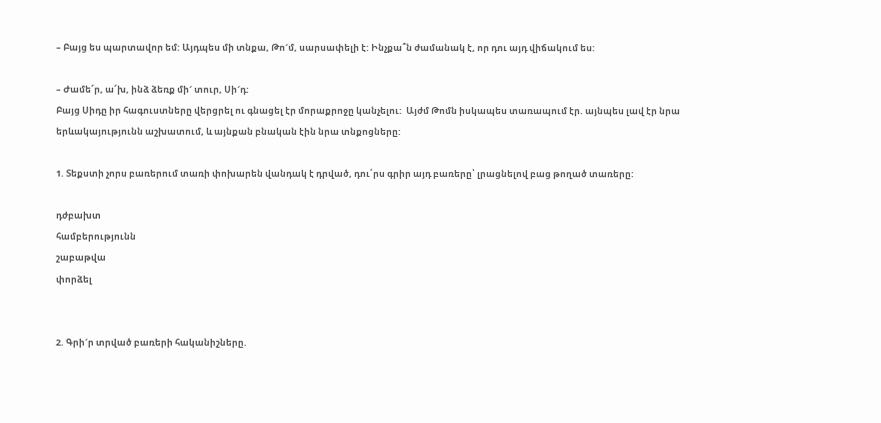– Բայց ես պարտավոր եմ: Այդպես մի տնքա, Թո´մ, սարսափելի է: Ինչքա՞ն ժամանակ է, որ դու այդ վիճակում ես:

– Ժամե՜ր, ա՜խ, ինձ ձեռք մի´ տուր, Սի´դ:
Բայց Սիդը իր հագուստները վերցրել ու գնացել էր մորաքրոջը կանչելու:  Այժմ Թոմն իսկապես տառապում էր. այնպես լավ էր նրա երևակայությունն աշխատում, և այնքան բնական էին նրա տնքոցները:

1. Տեքստի չորս բառերում տառի փոխարեն վանդակ է դրված, դու՛րս գրիր այդ բառերը՝ լրացնելով բաց թողած տառերը:

դժբախտ
համբերությունն
շաբաթվա
փորձել


2. Գրի´ր տրված բառերի հականիշները.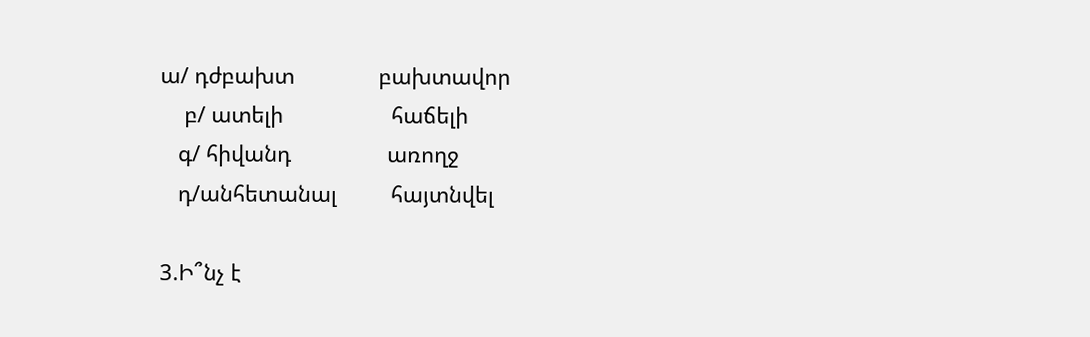ա/ դժբախտ              բախտավոր
    բ/ ատելի                  հաճելի
   գ/ հիվանդ                առողջ
   դ/անհետանալ         հայտնվել

3.Ի՞նչ է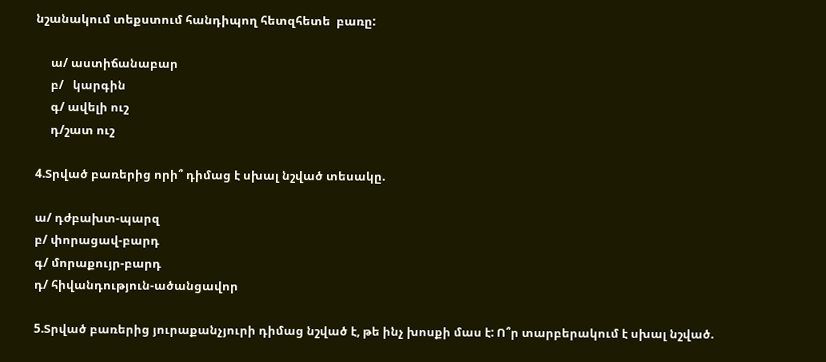նշանակում տեքստում հանդիպող հետզհետե  բառը:

     ա/ աստիճանաբար
     բ/   կարգին
     գ/ ավելի ուշ
     դ/շատ ուշ

4.Տրված բառերից որի՞ դիմաց է սխալ նշված տեսակը.

ա/ դժբախտ-պարզ
բ/ փորացավ-բարդ
գ/ մորաքույր-բարդ
դ/ հիվանդություն-ածանցավոր

5.Տրված բառերից յուրաքանչյուրի դիմաց նշված է, թե ինչ խոսքի մաս է: Ո՞ր տարբերակում է սխալ նշված.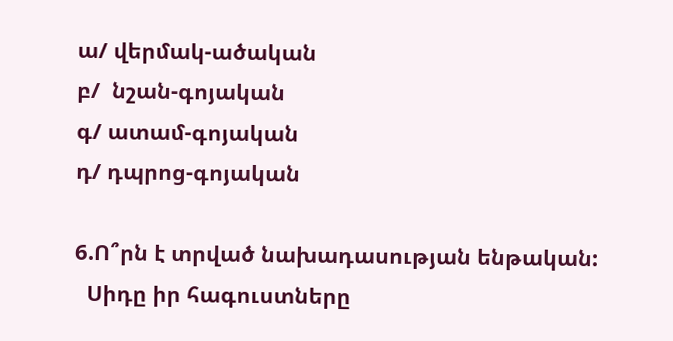ա/ վերմակ-ածական
բ/  նշան-գոյական
գ/ ատամ-գոյական
դ/ դպրոց-գոյական

6.Ո՞րն է տրված նախադասության ենթական:
  Սիդը իր հագուստները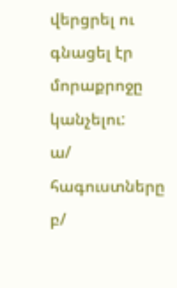վերցրել ու գնացել էր մորաքրոջը կանչելու:
ա/ հագուստները
բ/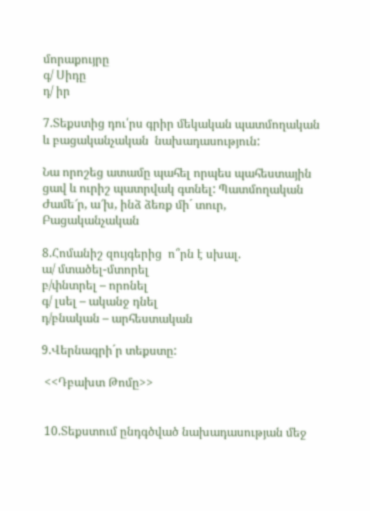մորաքույրը
գ/ Սիդը
դ/ իր

7.Տեքստից դու՛րս գրիր մեկական պատմողական և բացականչական  նախադասություն:

Նա որոշեց ատամը պահել որպես պահեստային  ցավ և ուրիշ պատրվակ գտնել: Պատմողական
Ժամե՜ր, ա՜խ, ինձ ձեռք մի´ տուր, Բացականչական

8.Հոմանիշ զույգերից  ո՞րն է սխալ.
ա/ մտածել-մտորել
բ/փնտրել – որոնել
գ/ լսել – ականջ դնել
դ/բնական – արհեստական

9.Վերնագրի´ր տեքստը:

 <<Դբախտ Թոմը>>


 10.Տեքստում ընդգծված նախադասության մեջ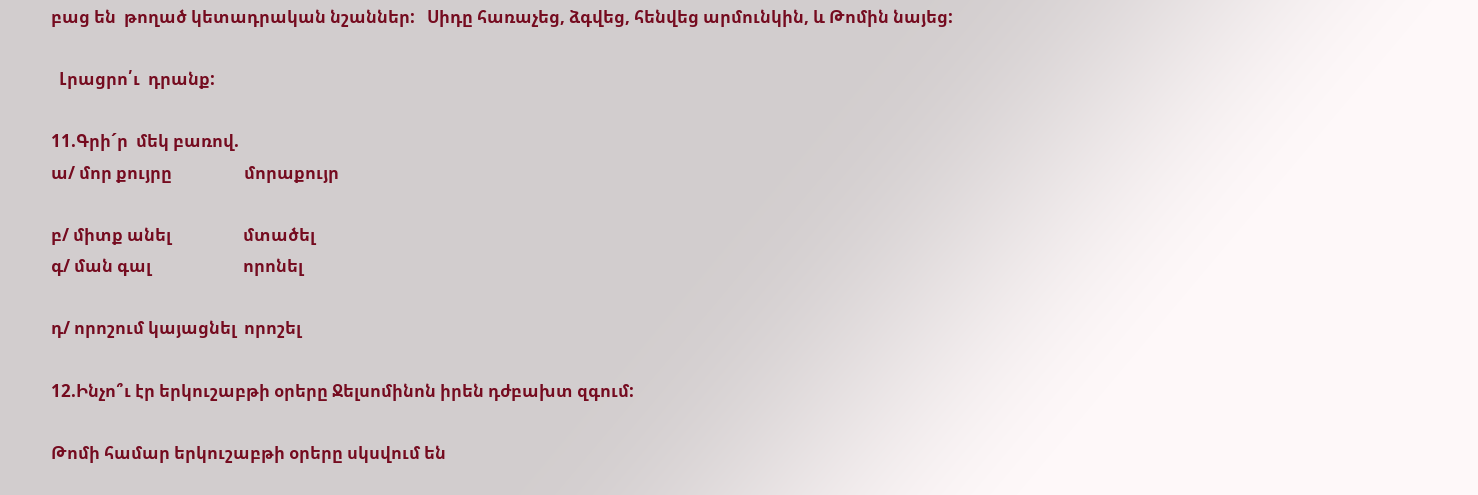բաց են  թողած կետադրական նշաններ:   Սիդը հառաչեց, ձգվեց, հենվեց արմունկին, և Թոմին նայեց:

  Լրացրո՛ւ  դրանք:

11.Գրի´ր  մեկ բառով.
ա/ մոր քույրը                  մորաքույր

բ/ միտք անել                  մտածել
գ/ ման գալ                       որոնել

դ/ որոշում կայացնել  որոշել

12.Ինչո՞ւ էր երկուշաբթի օրերը Ջելսոմինոն իրեն դժբախտ զգում:

Թոմի համար երկուշաբթի օրերը սկսվում են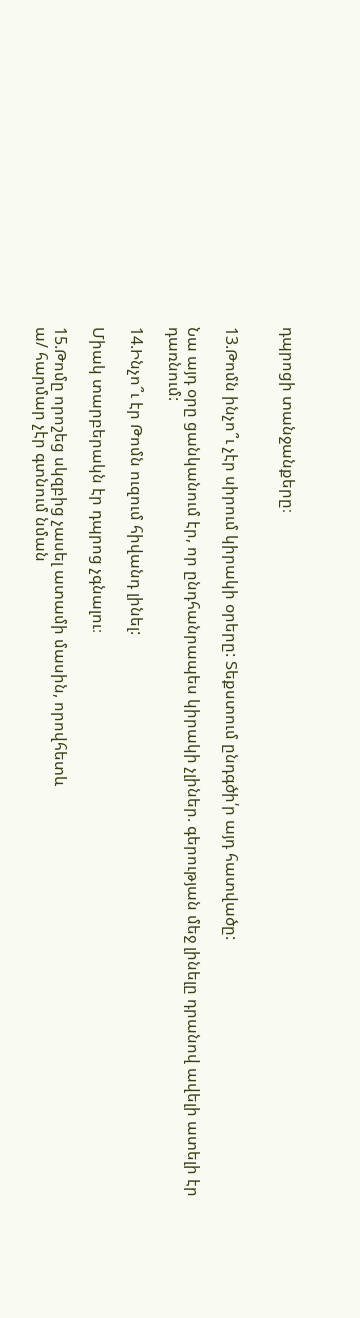դպրոցի տանջանքերը։


13.Թոմն ինչո՞ւ չէր սիրում կիրակի օրերը: Տեքստում ընդգծի՛ր այդ հատվածը:

Նա այդ օրը ցանկանում էր, որ ընդհանրապես կիրակի չլիներ. գերության մեջ լինելը դրանով ավելի ատելի էր դառնում:

14.Ինչո՞ւ էր Թոմն ուզում հիվանդ լինել:

Միակ տարբերակն էր դպրոց չգնալու։

15.Թոմը որոշեց սկզբից չասել ատամի մասին, որովհետև
ա/ հարմար չէր գտնում նման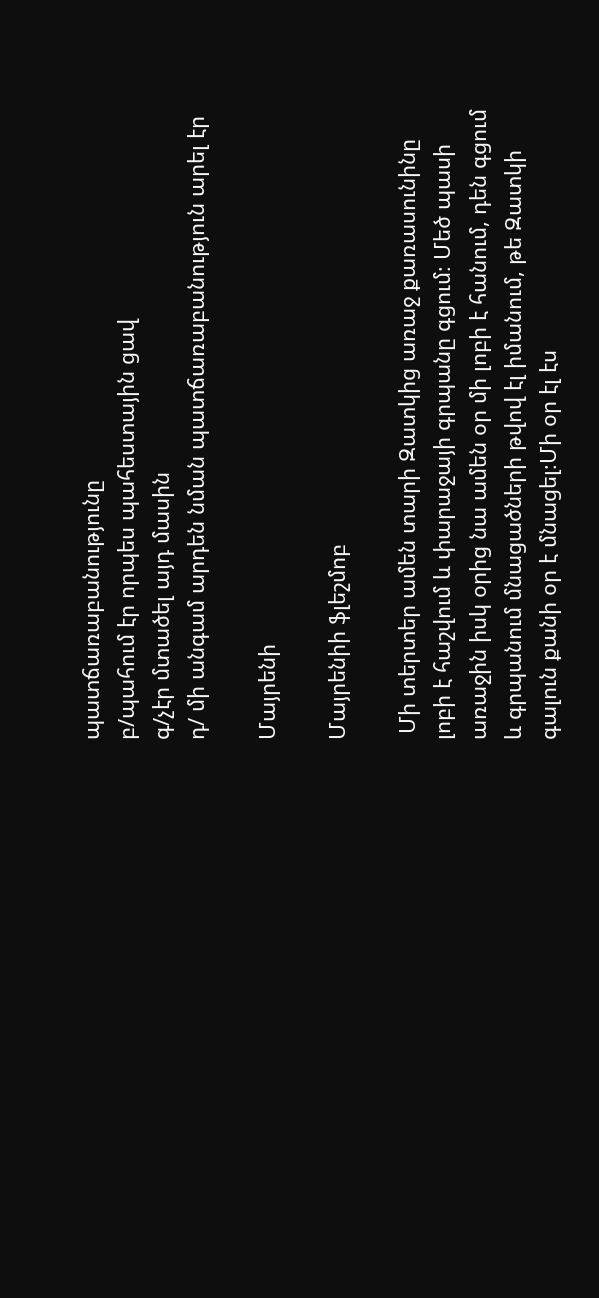պատճառաբանությունը
բ/պահում էր որպես պահեստային ցավ
գ/չէր մտածել այդ մասին
դ/ մի անգամ արդեն նման պատճառաբանություն արել էր

Մայրենի

Մայրենիի ֆլեշմոբ

 Մի տերտեր ամեն տարի Զատկից առաջ քառասունինը լոբի է հաշվում և փարաջայի գրպանը գցում։ Մեծ պասի առաջին իսկ օրից նա ամեն օր մի լոբի է հանում, դեն գցում և գրպանում մնացածների թվով էլ իմանում, թե Զատկի գալուն քանի օր է մնացել։Մի օր էլ էս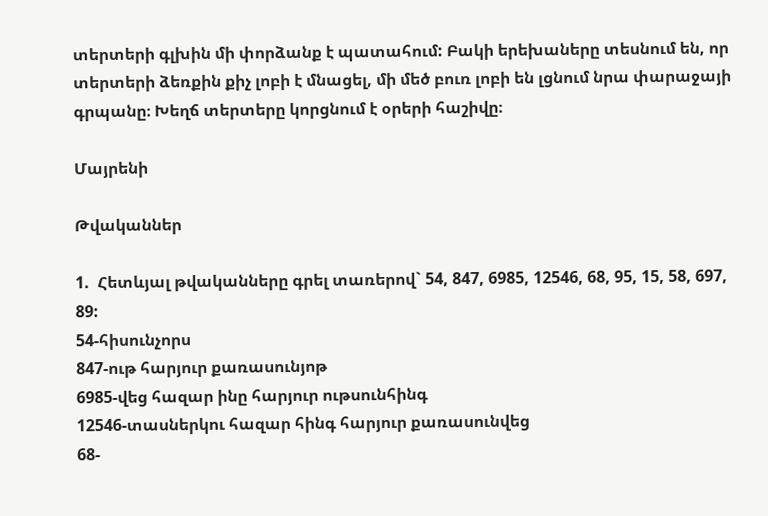տերտերի գլխին մի փորձանք է պատահում: Բակի երեխաները տեսնում են, որ տերտերի ձեռքին քիչ լոբի է մնացել, մի մեծ բուռ լոբի են լցնում նրա փարաջայի գրպանը։ Խեղճ տերտերը կորցնում է օրերի հաշիվը։

Մայրենի

Թվականներ

1.  Հետևյալ թվականները գրել տառերով` 54, 847, 6985, 12546, 68, 95, 15, 58, 697, 89:
54-հիսունչորս
847-ութ հարյուր քառասունյոթ
6985-վեց հազար ինը հարյուր ութսունհինգ
12546-տասներկու հազար հինգ հարյուր քառասունվեց
68-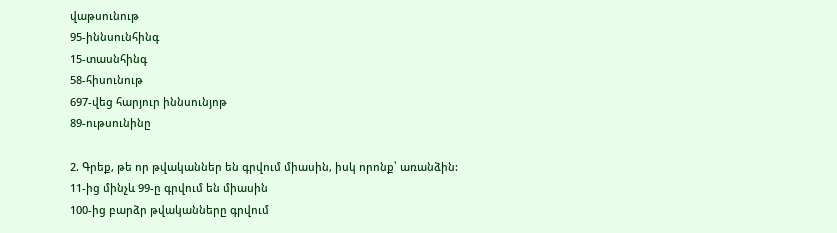վաթսունութ
95-իննսունհինգ
15-տասնհինգ
58-հիսունութ
697-վեց հարյուր իննսունյոթ
89-ութսունինը

2. Գրեք, թե որ թվականներ են գրվում միասին, իսկ որոնք՝ առանձին:
11-ից մինչև 99-ը գրվում են միասին
100-ից բարձր թվականները գրվում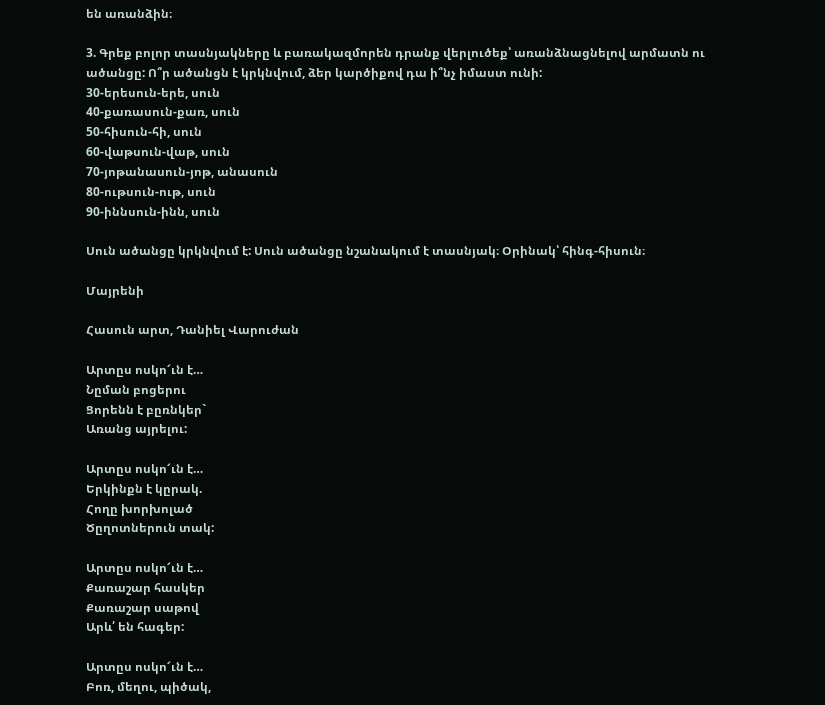են առանձին։

3. Գրեք բոլոր տասնյակները և բառակազմորեն դրանք վերլուծեք՝ առանձնացնելով արմատն ու ածանցը: Ո՞ր ածանցն է կրկնվում, ձեր կարծիքով դա ի՞նչ իմաստ ունի:
30-երեսուն-երե, սուն
40-քառասուն-քառ, սուն
50-հիսուն-հի, սուն
60-վաթսուն-վաթ, սուն
70-յոթանասուն-յոթ, անասուն
80-ութսուն-ութ, սուն
90-իննսուն-ինն, սուն

Սուն ածանցը կրկնվում է: Սուն ածանցը նշանակում է տասնյակ։ Օրինակ՝ հինգ-հիսուն։

Մայրենի

Հասուն արտ, Դանիել Վարուժան

Արտըս ոսկո՜ւն է…
Նըման բոցերու
Ցորենն է բըռնկեր`
Առանց այրելու:

Արտըս ոսկո՜ւն է…
Երկինքն է կըրակ.
Հողը խորխոլած
Ծըղոտներուն տակ:

Արտըս ոսկո՜ւն է…
Քառաշար հասկեր
Քառաշար սաթով
Արև՛ են հագեր:

Արտըս ոսկո՜ւն է…
Բոռ, մեղու, պիծակ,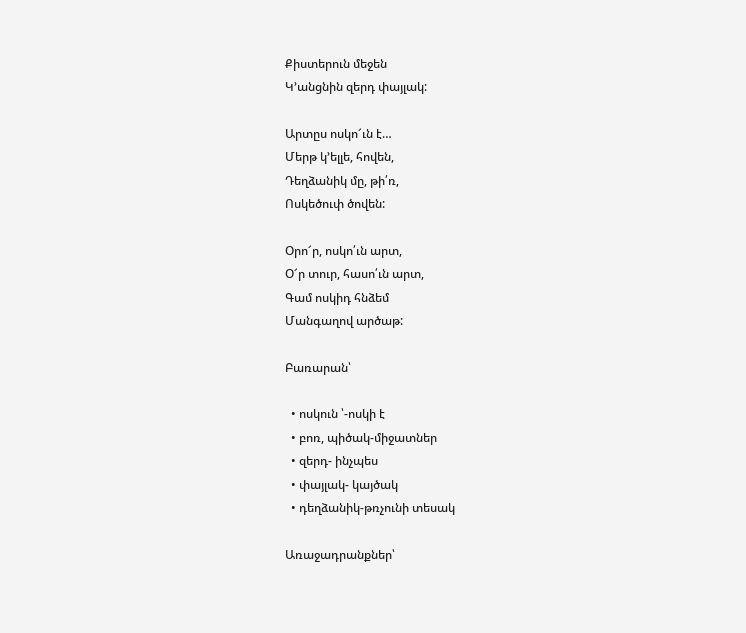Քիստերուն մեջեն
Կ’անցնին զերդ փայլակ:

Արտըս ոսկո՜ւն է…
Մերթ կ’ելլե, հովեն,
Դեղձանիկ մը, թի՛ռ,
Ոսկեծուփ ծովեն:

Օրո՜ր, ոսկո՛ւն արտ,
Օ՜ր տուր, հասո՛ւն արտ,
Գամ ոսկիդ հնձեմ
Մանգաղով արծաթ:

Բառարան՝

  • ոսկուն ՝-ոսկի է
  • բոռ, պիծակ-միջատներ
  • զերդ- ինչպես
  • փայլակ- կայծակ
  • դեղձանիկ-թռչունի տեսակ

Առաջադրանքներ՝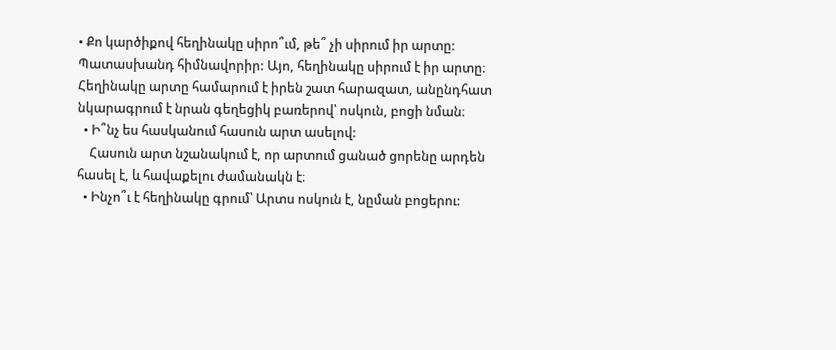• Քո կարծիքով հեղինակը սիրո՞ւմ, թե՞ չի սիրում իր արտը: Պատասխանդ հիմնավորիր: Այո, հեղինակը սիրում է իր արտը։ Հեղինակը արտը համարում է իրեն շատ հարազատ, անընդհատ նկարագրում է նրան գեղեցիկ բառերով՝ ոսկուն, բոցի նման։
  • Ի՞նչ ես հասկանում հասուն արտ ասելով:
    Հասուն արտ նշանակում է, որ արտում ցանած ցորենը արդեն հասել է, և հավաքելու ժամանակն է։
  • Ինչո՞ւ է հեղինակը գրում՝ Արտս ոսկուն է, նըման բոցերու: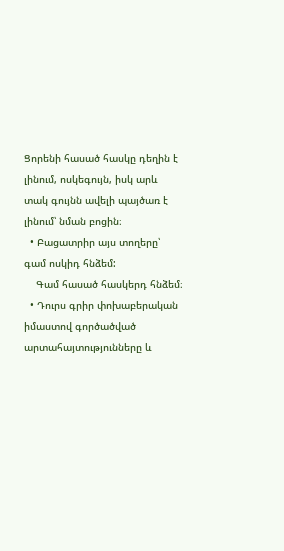Ցորենի հասած հասկը դեղին է լինում, ոսկեգույն, իսկ արև տակ գույնն ավելի պայծառ է լինում՝ նման բոցին։
  • Բացատրիր այս տողերը՝ գամ ոսկիդ հնձեմ:
    Գամ հասած հասկերդ հնձեմ։
  • Դուրս գրիր փոխաբերական իմաստով գործածված արտահայտությունները և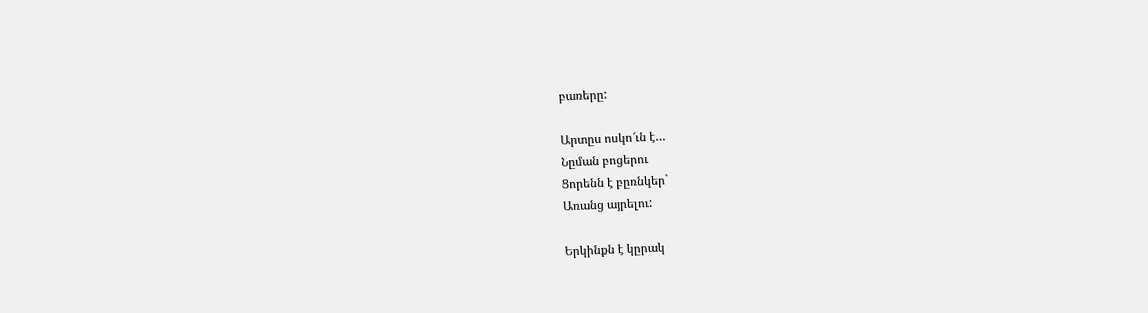բառերը:

Արտըս ոսկո՜ւն է…
Նըման բոցերու
Ցորենն է բըռնկեր`
Առանց այրելու:

Երկինքն է կըրակ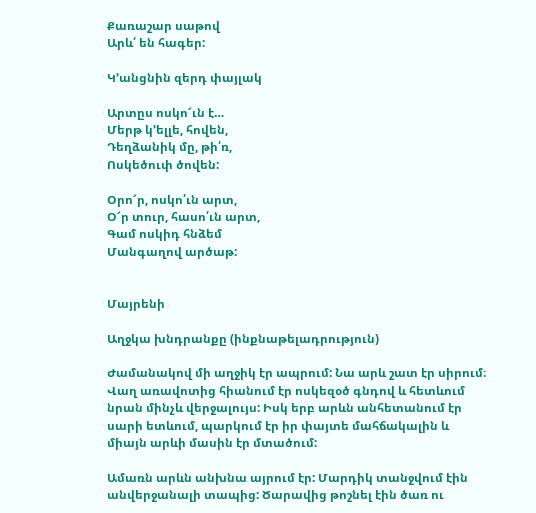Քառաշար սաթով
Արև՛ են հագեր:

Կ’անցնին զերդ փայլակ

Արտըս ոսկո՜ւն է…
Մերթ կ’ելլե, հովեն,
Դեղձանիկ մը, թի՛ռ,
Ոսկեծուփ ծովեն:

Օրո՜ր, ոսկո՛ւն արտ,
Օ՜ր տուր, հասո՛ւն արտ,
Գամ ոսկիդ հնձեմ
Մանգաղով արծաթ:


Մայրենի

Աղջկա խնդրանքը (ինքնաթելադրություն)

Ժամանակով մի աղջիկ էր ապրում: Նա արև շատ էր սիրում։ Վաղ առավոտից հիանում էր ոսկեզօծ գնդով և հետևում նրան մինչև վերջալույս: Իսկ երբ արևն անհետանում էր սարի ետևում, պարկում էր իր փայտե մահճակալին և միայն արևի մասին էր մտածում:

Ամառն արևն անխնա այրում էր: Մարդիկ տանջվում էին անվերջանալի տապից: Ծարավից թոշնել էին ծառ ու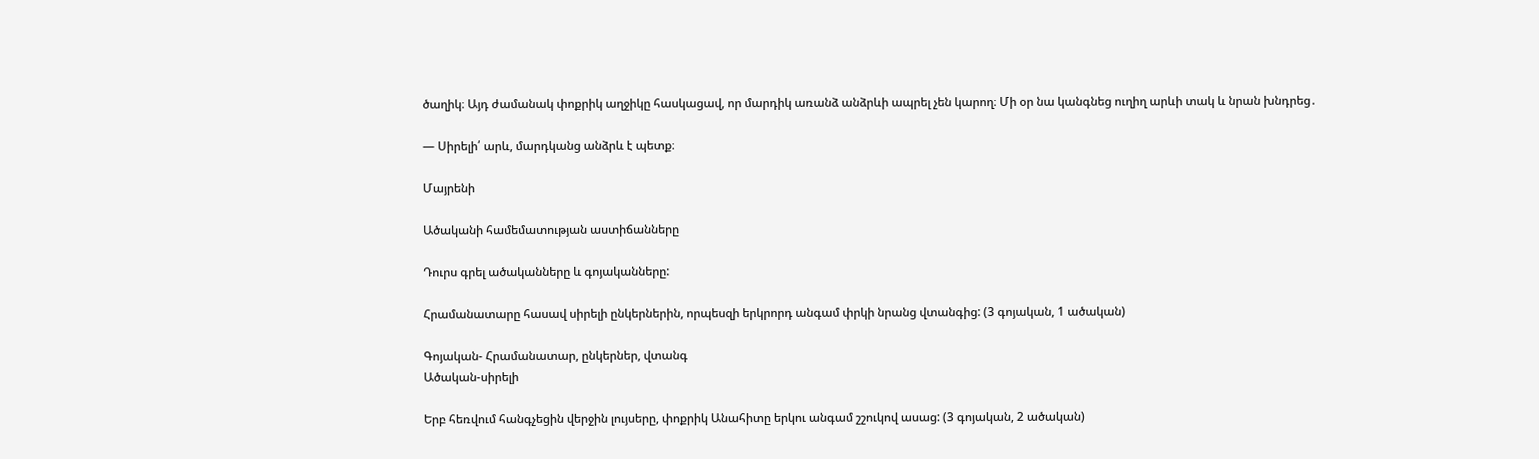ծաղիկ։ Այդ ժամանակ փոքրիկ աղջիկը հասկացավ, որ մարդիկ առանձ անձրևի ապրել չեն կարող։ Մի օր նա կանգնեց ուղիղ արևի տակ և նրան խնդրեց․

— Սիրելի՛ արև, մարդկանց անձրև է պետք։

Մայրենի

Ածականի համեմատության աստիճանները

Դուրս գրել ածականները և գոյականները:

Հրամանատարը հասավ սիրելի ընկերներին, որպեսզի երկրորդ անգամ փրկի նրանց վտանգից: (3 գոյական, 1 ածական)

Գոյական- Հրամանատար, ընկերներ, վտանգ
Ածական-սիրելի

Երբ հեռվում հանգչեցին վերջին լույսերը, փոքրիկ Անահիտը երկու անգամ շշուկով ասաց: (3 գոյական, 2 ածական)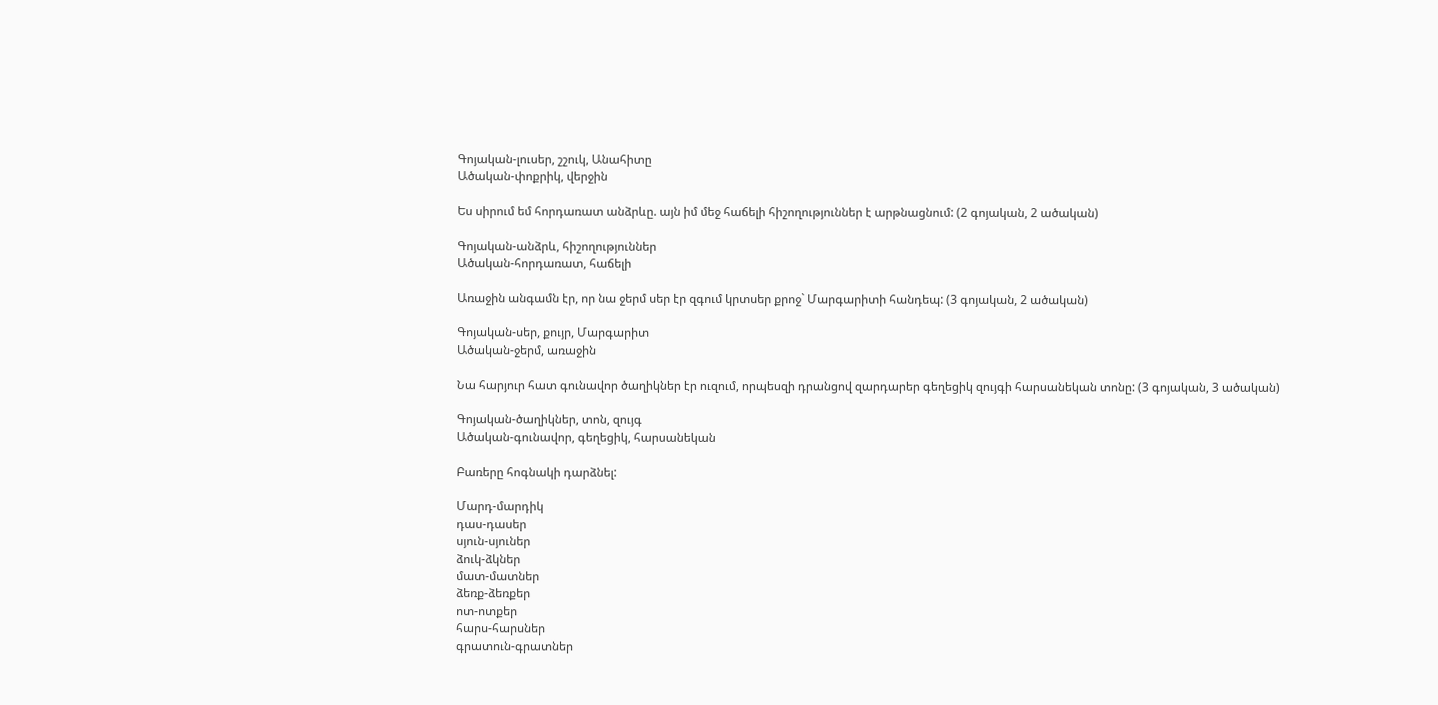Գոյական-լուսեր, շշուկ, Անահիտը
Ածական-փոքրիկ, վերջին

Ես սիրում եմ հորդառատ անձրևը. այն իմ մեջ հաճելի հիշողություններ է արթնացնում: (2 գոյական, 2 ածական)

Գոյական-անձրև, հիշողություններ
Ածական-հորդառատ, հաճելի

Առաջին անգամն էր, որ նա ջերմ սեր էր զգում կրտսեր քրոջ` Մարգարիտի հանդեպ: (3 գոյական, 2 ածական)

Գոյական-սեր, քույր, Մարգարիտ
Ածական-ջերմ, առաջին

Նա հարյուր հատ գունավոր ծաղիկներ էր ուզում, որպեսզի դրանցով զարդարեր գեղեցիկ զույգի հարսանեկան տոնը: (3 գոյական, 3 ածական)

Գոյական-ծաղիկներ, տոն, զույգ
Ածական-գունավոր, գեղեցիկ, հարսանեկան

Բառերը հոգնակի դարձնել:

Մարդ-մարդիկ
դաս-դասեր
սյուն-սյուներ
ձուկ-ձկներ
մատ-մատներ
ձեռք-ձեռքեր
ոտ-ոտքեր
հարս-հարսներ
գրատուն-գրատներ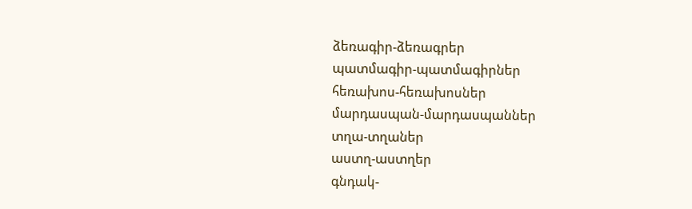ձեռագիր-ձեռագրեր
պատմագիր-պատմագիրներ
հեռախոս-հեռախոսներ
մարդասպան-մարդասպաններ
տղա-տղաներ
աստղ-աստղեր
գնդակ-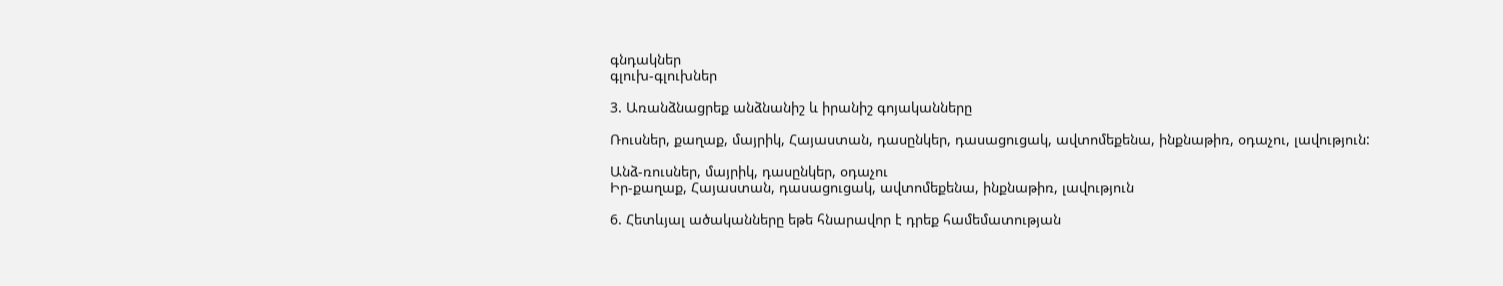գնդակներ
գլուխ-գլուխներ

3. Առանձնացրեք անձնանիշ և իրանիշ գոյականները

Ռուսներ, քաղաք, մայրիկ, Հայաստան, դասընկեր, դասացուցակ, ավտոմեքենա, ինքնաթիռ, օդաչու, լավություն:

Անձ-ռուսներ, մայրիկ, դասընկեր, օդաչու
Իր-քաղաք, Հայաստան, դասացուցակ, ավտոմեքենա, ինքնաթիռ, լավություն

6. Հետևյալ ածականները եթե հնարավոր է դրեք համեմատության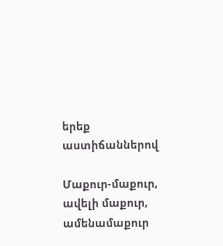երեք աստիճաններով

Մաքուր-մաքուր, ավելի մաքուր, ամենամաքուր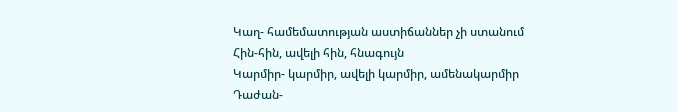Կաղ- համեմատության աստիճաններ չի ստանում
Հին-հին, ավելի հին, հնագույն
Կարմիր- կարմիր, ավելի կարմիր, ամենակարմիր
Դաժան-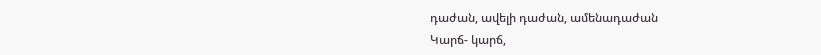դաժան, ավելի դաժան, ամենադաժան
Կարճ- կարճ,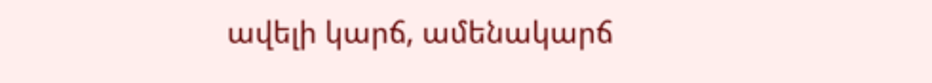ավելի կարճ, ամենակարճ